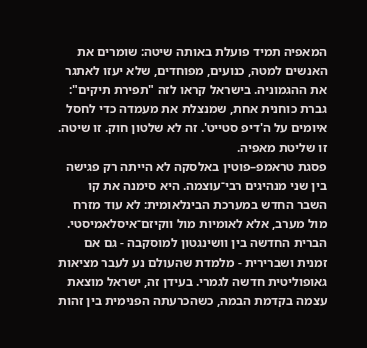המאפיה תמיד פועלת באותה שיטה: שומרים את האנשים למטה, כנועים, מפוחדים, שלא יעזו לאתגר את ההגמוניה. בישראל קראו לזה "תפירת תיקים": גברת כוחנית אחת, שמנצלת את מעמדה כדי לחסל איומים על ה'דיפ סטייט'. זה לא שלטון חוק. זו שיטה. זו שליטת מאפיה.
פסגת טראמפ–פוטין באלסקה לא הייתה רק פגישה בין שני מנהיגים רבי־עוצמה. היא סימנה את קו השבר החדש במערכת הבינלאומית: לא עוד מזרח מול מערב, אלא לאומיות מול ווקיזם־איסלאמיסטי. הברית החדשה בין וושינגטון למוסקבה - גם אם זמנית ושברירית - מלמדת שהעולם נע לעבר מציאות גאופוליטית חדשה לגמרי. בעידן זה, ישראל מוצאת עצמה בקדמת הבמה, כשהכרעתה הפנימית בין זהות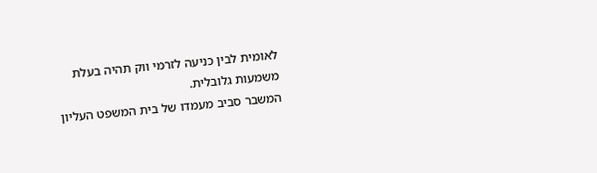לאומית לבין כניעה לזרמי ווק תהיה בעלת משמעות גלובלית.
המשבר סביב מעמדו של בית המשפט העליון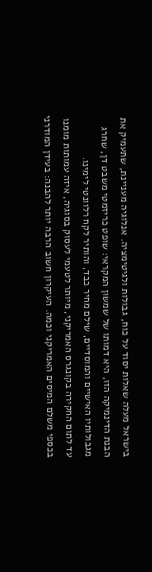בישראל מעלה שאלות יסוד על כוח, גבולות ולגיטימציה. אנלוגיה מעניינת, שתעמיק את הבנת הדינמיקה הזו, היא דמותו של שמשון המקראי: שופט כריזמטי משבט דן, שחרג מגבולותיו האישיים והמוסדיים, שילם מחיר כבד, והותיר לקח רלוונטי לימינו.
עד לתום החקירה בקונגרס האמריקני, מיותר לטעמי לעסוק בסוגיה, איזה עמותות מומנו בכספי משלם המיסים האמריקני וכמה. העיקרון חשוב הרבה יותר להבנה: בעידן המודרני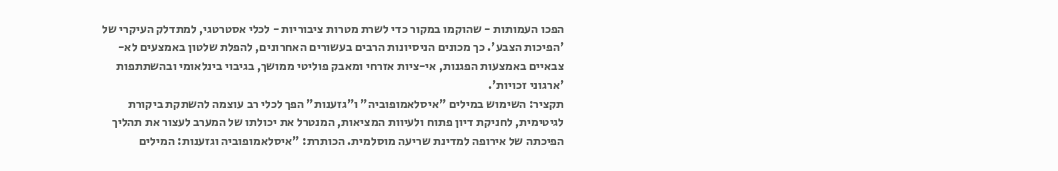הפכו העמותות - שהוקמו במקור כדי לשרת מטרות ציבוריות - לכלי אסטרטגי, למתדלק העיקרי של 'הפיכות הצבע'. כך מכונים הניסיונות הרבים בעשורים האחרונים, להפלת שלטון באמצעים לא-צבאיים באמצעות הפגנות, אי-ציות אזרחי ומאבק פוליטי ממושך, בגיבוי בינלאומי ובהשתתפות 'ארגוני זכויות'.
תקציר: השימוש במילים "איסלאמופוביה" ו"גזענות" הפך לכלי רב עוצמה להשתקת ביקורת לגיטימית, לחניקת דיון פתוח ולעיוות המציאות, המנטרל את יכולתו של המערב לעצור את תהליך הפיכתה של אירופה למדינת שריעה מוסלמית. הכותרת: "איסלאמופוביה וגזענות: המילים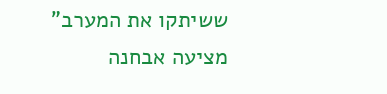ששיתקו את המערב" מציעה אבחנה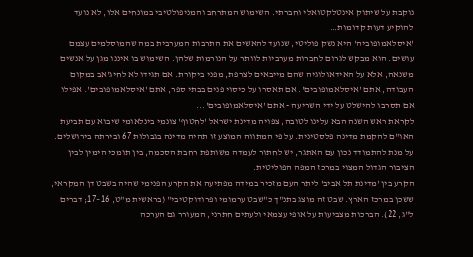נוקבת על שיתוק אינטלקטואלי וחברתי. השימוש המתרחב והמניפולטיבי במונחים אלו, לא נועד להוקיע דעות קדומות…
'איסלאמופוביה' היא נשק פוליטי, שנועד להאשים את התרבות המערבית במה שהמוסלמים עצמם עושים. הוא מבקש לגרום לחברות מערביות לוותר על הנורמות שלהן. השימוש בו איננו מגן על אנשים משנאה, אלא על האידאולוגיה שהם מייבאים לצרפת, מפני ביקורת. אם תגידו לא לחיג'אב במקום העבודה, אתם 'איסלאמופובים'. אם תאסרו על כיסוי פנים בבתי ספר, אתם 'איסלאמופובים'. אפילו אם תסרבו להישלט על ידי השריעה - אתם 'איסלאמופובים'...
לקראת ראש השנה הבא עלינו לטובה, צפויה מדינת ישראל 'לחטוף' צונמי בינלאומי שיבוא עם תביעת האו"ם להקמת מדינה פלסטינית. על פי המתווה המוצע זו תהיה מדינה בגבולות 67 ובירתה בירושלים. על מנת להתמודד נכון עם האתגר, יש לחתור לעמדה משותפת רחבת הסכמה, בין תומכי הימין לבין הציבור הגדול המצוי במרכז המפה הפוליטית.
הקרע בין 'מדינת תל אביב' ליתר העם מזכיר במידה מפתיעה את הקרע הפנימי שהיה בשבט דן המקראי, ששכן במרכז הארץ. שבט זה מוצג בתנ"ך כ"שבט ערמומי ופרודוקטיבי" (בראשית מ"ט, 16–17; דברים ל"ג, 22). הברכות מצביעות על אופי עצמאי ולעתים חתרני, המעורר גם הערכה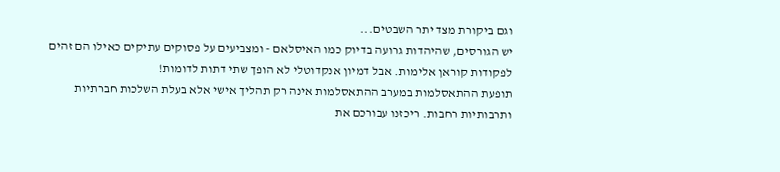וגם ביקורת מצד יתר השבטים...
יש הגורסים, שהיהדות גרועה בדיוק כמו האיסלאם - ומצביעים על פסוקים עתיקים כאילו הם זהים לפקודות קוראן אלימות. אבל דמיון אנקדוטלי לא הופך שתי דתות לדומות!
תופעת ההתאסלמות במערב ההתאסלמות אינה רק תהליך אישי אלא בעלת השלכות חברתיות ותרבותיות רחבות. ריכזנו עבורכם את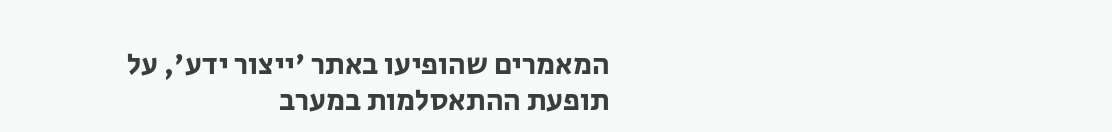המאמרים שהופיעו באתר 'ייצור ידע', על תופעת ההתאסלמות במערב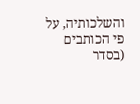והשלכותיה, על פי הכותבים (בסדר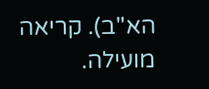הא"ב). קריאה מועילה.